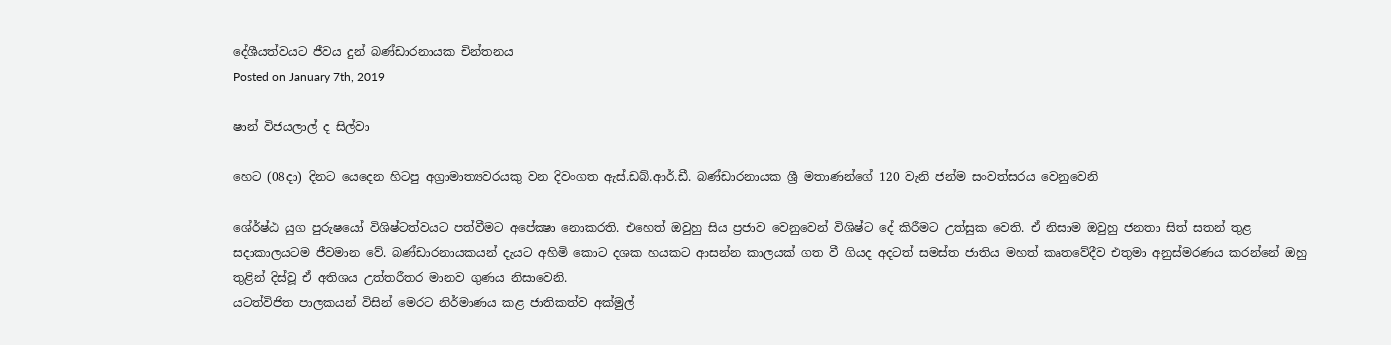දේශීයත්වයට ජීවය දුන් බණ්ඩාරනායක චින්තනය
Posted on January 7th, 2019

ෂාන් විජයලාල් ද සිල්වා

හෙට (08දා) දිනට යෙදෙන හිටපු අග්‍රාමාත්‍යවරයකු වන දිවංගත ඇස්.ඩබ්.ආර්.ඩී. බණ්ඩාරනායක ශ්‍රී මතාණන්ගේ 120 වැනි ජන්ම සංවත්සරය වෙනුවෙනි

ශේ‍ර්ෂ්ඨ යුග පුරුෂයෝ විශිෂ්ටත්වයට පත්වීමට අපේක්‍ෂා නොකරති. එහෙත් ඔවුහු සිය ප්‍රජාව වෙනුවෙන් විශිෂ්ට දේ කිරීමට උත්සුක වෙති. ඒ නිසාම ඔවුහු ජනතා සිත් සතන් තුළ සදාකාලයටම ජීවමාන වේ. බණ්ඩාරනායකයන් දැයට අහිමි කොට දශක හයකට ආසන්න කාලයක් ගත වී ගියද අදටත් සමස්ත ජාතිය මහත් කෘතවේදීව එතුමා අනුස්මරණය කරන්නේ ඔහු තුළින් දිස්වූ ඒ අතිශය උත්තරීතර මානව ගුණය නිසාවෙනි.
යටත්විජිත පාලකයන් විසින් මෙරට නිර්මාණය කළ ජාතිකත්ව අක්මුල්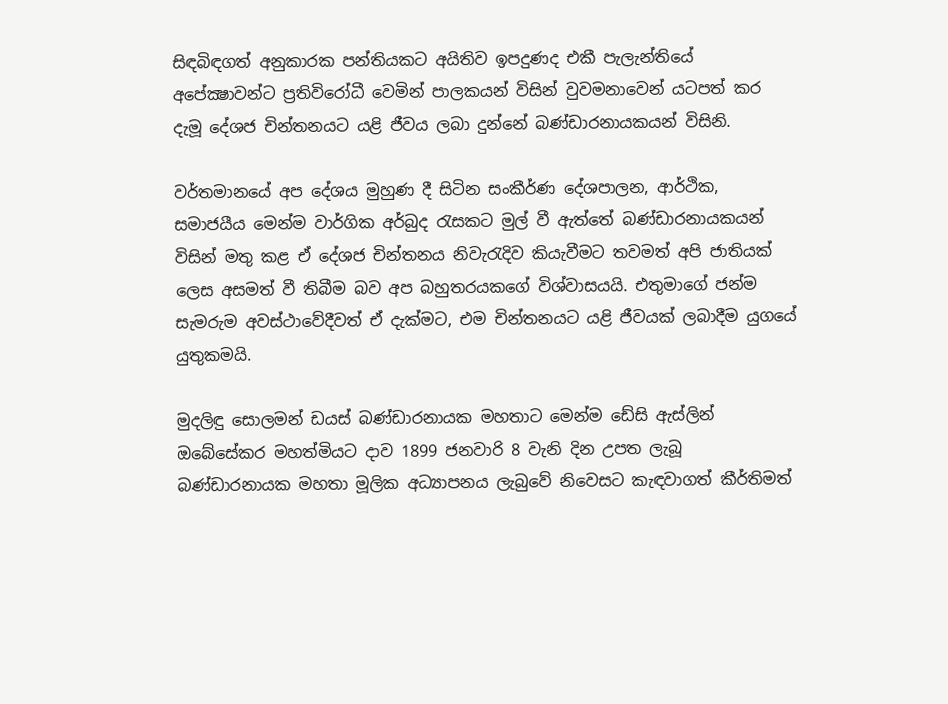සිඳබිඳගත් අනුකාරක පන්තියකට අයිතිව ඉපදුණද එකී පැලැන්තියේ අපේක්‍ෂාවන්ට ප්‍රතිවිරෝධී වෙමින් පාලකයන් විසින් වුවමනාවෙන් යටපත් කර දැමූ දේශජ චින්තනයට යළි ජීවය ලබා දුන්නේ බණ්ඩාරනායකයන් විසිනි.

වර්තමානයේ අප දේශය මුහුණ දී සිටින සංකීර්ණ දේශපාලන, ආර්ථික, සමාජයීය මෙන්ම වාර්ගික අර්බුද රැසකට මුල් වී ඇත්තේ බණ්ඩාරනායකයන් විසින් මතු කළ ඒ දේශජ චින්තනය නිවැරැදිව කියැවීමට තවමත් අපි ජාතියක් ලෙස අසමත් වී තිබීම බව අප බහුතරයකගේ විශ්වාසයයි. එතුමාගේ ජන්ම සැමරුම අවස්ථාවේදීවත් ඒ දැක්මට, එම චින්තනයට යළි ජීවයක් ලබාදීම යුගයේ යුතුකමයි.

මුදලිඳු සොලමන් ඩයස් බණ්ඩාරනායක මහතාට මෙන්ම ඩේසි ඇස්ලින් ඔබේසේකර මහත්මියට දාව 1899 ජනවාරි 8 වැනි දින උපත ලැබූ බණ්ඩාරනායක මහතා මූලික අධ්‍යාපනය ලැබුවේ නිවෙසට කැඳවාගත් කීර්තිමත්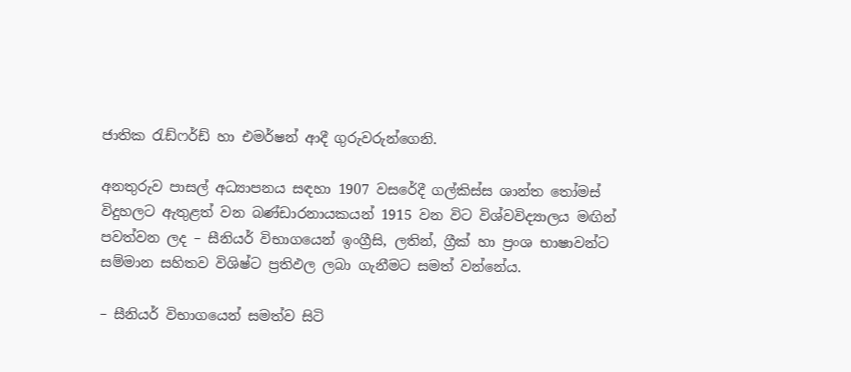ජාතික රැඩ්ෆර්ඩ් හා එමර්ෂන් ආදී ගුරුවරුන්ගෙනි.

අනතුරුව පාසල් අධ්‍යාපනය සඳහා 1907 වසරේදී ගල්කිස්ස ශාන්ත තෝමස් විදුහලට ඇතුළත් වන බණ්ඩාරනායකයන් 1915 වන විට විශ්වවිද්‍යාලය මඟින් පවත්වන ලද – සීනියර් විභාගයෙන් ඉංග්‍රීසි, ලතින්, ග්‍රීක් හා ප්‍රංශ භාෂාවන්ට සම්මාන සහිතව විශිෂ්ට ප්‍රතිඵල ලබා ගැනීමට සමත් වන්නේය.

– සීනියර් විභාගයෙන් සමත්ව සිටි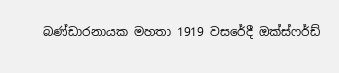බණ්ඩාරනායක මහතා 1919 වසරේදී ඔක්ස්ෆර්ඩ්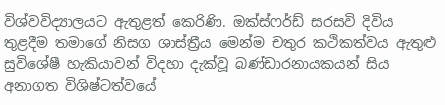විශ්වවිද්‍යාලයට ඇතුළත් කෙරිණි. ඔක්ස්ෆර්ඩ් සරසවි දිවිය තුළදීම තමාගේ නිසග ශාස්ත්‍රීය මෙන්ම චතුර කථිකත්වය ඇතුළු සුවිශේෂී හැකියාවන් විදහා දැක්වූ බණ්ඩාරනායකයන් සිය අනාගත විශිෂ්ටත්වයේ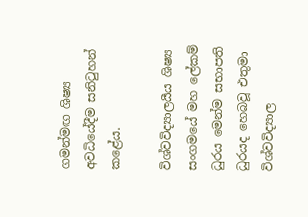ගමන්මඟ ශිෂ්‍ය අවධියේදීම සනිටුහන් කළේය.

විශ්වවිද්‍යාලයීය ශිෂ්‍ය සංගමයේ මහ ලේකම් ධුරය මෙන්ම සභාපති ධුරයද හෙබවූ එතුමා විශ්වවිද්‍යාල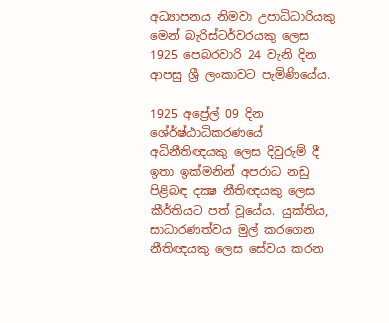අධ්‍යාපනය නිමවා උපාධිධාරියකු මෙන් බැරිස්ටර්වරයකු ලෙස 1925 පෙබරවාරි 24 වැනි දින ආපසු ශ්‍රී ලංකාවට පැමිණියේය.

1925 අප්‍රේල් 09 දින ශේ‍ර්ෂ්ඨාධිකරණයේ අධිනීතිඥයකු ලෙස දිවුරුම් දී ඉතා ඉක්මනින් අපරාධ නඩු පිළිබඳ දක්‍ෂ නීතිඥයකු ලෙස කීර්තියට පත් වූයේය. යුක්තිය, සාධාරණත්වය මුල් කරගෙන නීතිඥයකු ලෙස සේවය කරන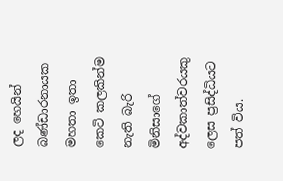ලද හෙයින් බණ්ඩාරනායක මහතා ඉතා කෙටි කලකින්ම නැති බැරි මිනිසාගේ අද්වකාත්වරයකු ලෙස ප්‍රසිද්ධියට පත් විය.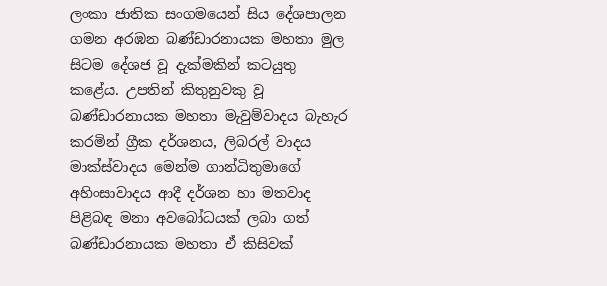ලංකා ජාතික සංගමයෙන් සිය දේශපාලන ගමන අරඹන බණ්ඩාරනායක මහතා මුල සිටම දේශජ වූ දැක්මකින් කටයුතු කළේය. උපතින් කිතුනුවකු වූ බණ්ඩාරනායක මහතා මැවුම්වාදය බැහැර කරමින් ග්‍රීක දර්ශනය, ලිබරල් වාදය මාක්ස්වාදය මෙන්ම ගාන්ධිතුමාගේ අහිංසාවාදය ආදී දර්ශන හා මතවාද පිළිබඳ මනා අවබෝධයක් ලබා ගත් බණ්ඩාරනායක මහතා ඒ කිසිවක්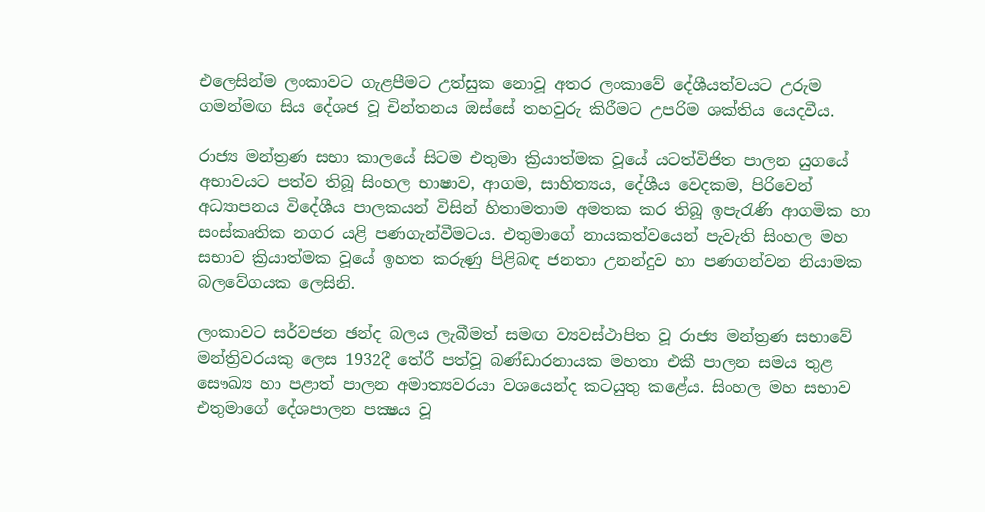එලෙසින්ම ලංකාවට ගැළපීමට උත්සුක නොවූ අතර ලංකාවේ දේශීයත්වයට උරුම ගමන්මඟ සිය දේශජ වූ චින්තනය ඔස්සේ තහවුරු කිරීමට උපරිම ශක්තිය යෙදවීය.

රාජ්‍ය මන්ත්‍රණ සභා කාලයේ සිටම එතුමා ක්‍රියාත්මක වූයේ යටත්විජිත පාලන යුගයේ අභාවයට පත්ව තිබූ සිංහල භාෂාව, ආගම, සාහිත්‍යය, දේශීය වෙදකම, පිරිවෙන් අධ්‍යාපනය විදේශීය පාලකයන් විසින් හිතාමතාම අමතක කර තිබූ ඉපැරැණි ආගමික හා සංස්කෘතික නගර යළි පණගැන්වීමටය. එතුමාගේ නායකත්වයෙන් පැවැති සිංහල මහ සභාව ක්‍රියාත්මක වූයේ ඉහත කරුණු පිළිබඳ ජනතා උනන්දුව හා පණගන්වන නියාමක බලවේගයක ලෙසිනි.

ලංකාවට සර්වජන ඡන්ද බලය ලැබීමත් සමඟ ව්‍යවස්ථාපිත වූ රාජ්‍ය මන්ත්‍රණ සභාවේ මන්ත්‍රිවරයකු ලෙස 1932දී තේරී පත්වූ බණ්ඩාරනායක මහතා එකී පාලන සමය තුළ සෞඛ්‍ය හා පළාත් පාලන අමාත්‍යවරයා වශයෙන්ද කටයුතු කළේය. සිංහල මහ සභාව එතුමාගේ දේශපාලන පක්‍ෂය වූ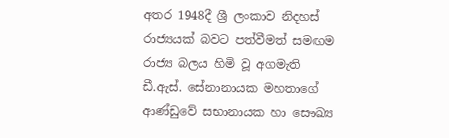අතර 1948දී ශ්‍රී ලංකාව නිදහස් රාජ්‍යයක් බවට පත්වීමත් සමඟම රාජ්‍ය බලය හිමි වූ අගමැති ඩී.ඇස්. සේනානායක මහතාගේ ආණ්ඩුවේ සභානායක හා සෞඛ්‍ය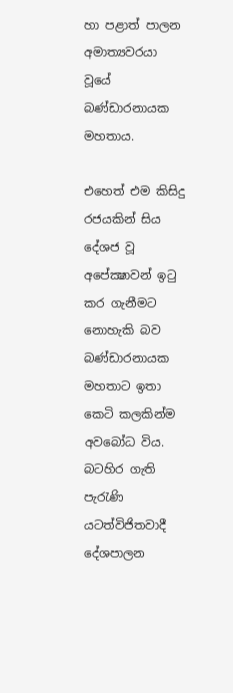හා පළාත් පාලන අමාත්‍යවරයා වූයේ බණ්ඩාරනායක මහතාය.

එහෙත් එම කිසිදු රජයකින් සිය දේශජ වූ අපේක්‍ෂාවන් ඉටු කර ගැනීමට නොහැකි බව බණ්ඩාරනායක මහතාට ඉතා කෙටි කලකින්ම අවබෝධ විය. බටහිර ගැති පැරැණි යටත්විජිතවාදී දේශපාලන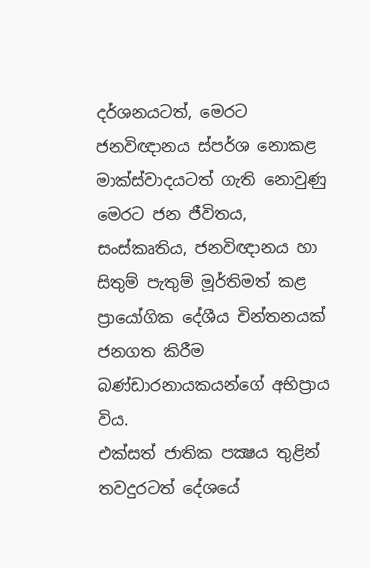දර්ශනයටත්, මෙරට ජනවිඥානය ස්පර්ශ නොකළ මාක්ස්වාදයටත් ගැති නොවුණු මෙරට ජන ජීවිතය, සංස්කෘතිය, ජනවිඥානය හා සිතුම් පැතුම් මූර්තිමත් කළ ප්‍රායෝගික දේශීය චින්තනයක් ජනගත කිරීම බණ්ඩාරනායකයන්ගේ අභිප්‍රාය විය.
එක්සත් ජාතික පක්‍ෂය තුළින් තවදුරටත් දේශයේ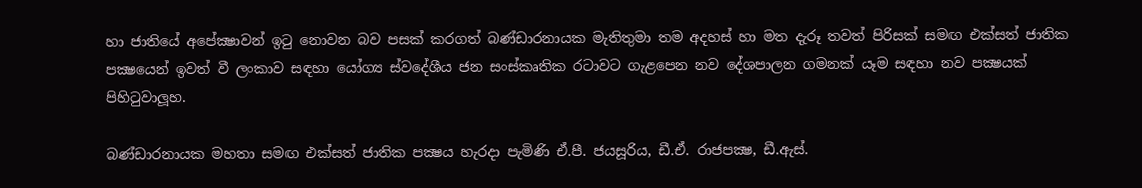හා ජාතියේ අපේක්‍ෂාවන් ඉටු නොවන බව පසක් කරගත් බණ්ඩාරනායක මැතිතුමා තම අදහස් හා මත දැරූ තවත් පිරිසක් සමඟ එක්සත් ජාතික පක්‍ෂයෙන් ඉවත් වී ලංකාව සඳහා යෝග්‍ය ස්වදේශීය ජන සංස්කෘතික රටාවට ගැළපෙන නව දේශපාලන ගමනක් යෑම සඳහා නව පක්‍ෂයක් පිහිටුවාලූහ.

බණ්ඩාරනායක මහතා සමඟ එක්සත් ජාතික පක්‍ෂය හැරදා පැමිණි ඒ.පී. ජයසූරිය, ඩී.ඒ. රාජපක්‍ෂ, ඩී.ඇස්.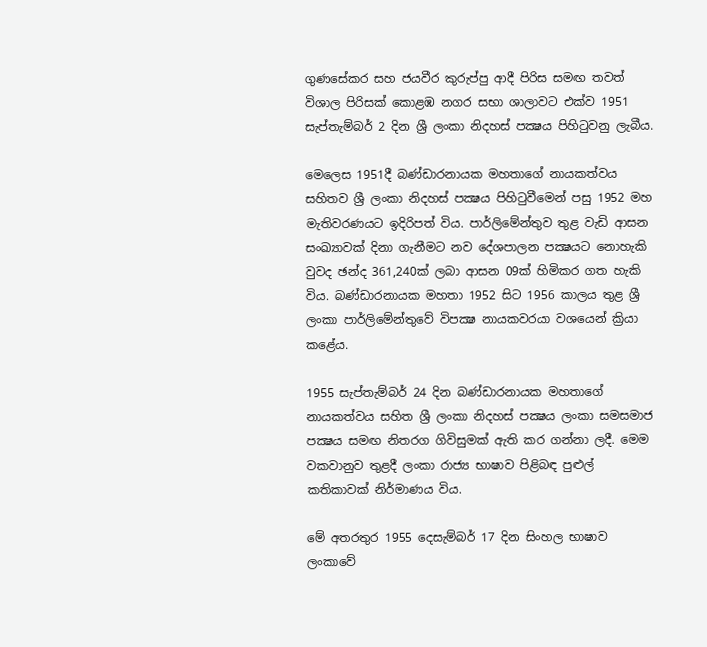ගුණසේකර සහ ජයවීර කුරුප්පු ආදී පිරිස සමඟ තවත් විශාල පිරිසක් කොළඹ නගර සභා ශාලාවට එක්ව 1951 සැප්තැම්බර් 2 දින ශ්‍රී ලංකා නිදහස් පක්‍ෂය පිහිටුවනු ලැබීය.

මෙලෙස 1951දී බණ්ඩාරනායක මහතාගේ නායකත්වය සහිතව ශ්‍රී ලංකා නිදහස් පක්‍ෂය පිහිටුවීමෙන් පසු 1952 මහ මැතිවරණයට ඉදිරිපත් විය. පාර්ලිමේන්තුව තුළ වැඩි ආසන සංඛ්‍යාවක් දිනා ගැනීමට නව දේශපාලන පක්‍ෂයට නොහැකි වුවද ඡන්ද 361,240ක් ලබා ආසන 09ක් හිමිකර ගත හැකි විය. බණ්ඩාරනායක මහතා 1952 සිට 1956 කාලය තුළ ශ්‍රී ලංකා පාර්ලිමේන්තුවේ විපක්‍ෂ නායකවරයා වශයෙන් ක්‍රියා කළේය.

1955 සැප්තැම්බර් 24 දින බණ්ඩාරනායක මහතාගේ නායකත්වය සහිත ශ්‍රී ලංකා නිදහස් පක්‍ෂය ලංකා සමසමාජ පක්‍ෂය සමඟ නිතරග ගිවිසුමක් ඇති කර ගන්නා ලදී. මෙම වකවානුව තුළදී ලංකා රාජ්‍ය භාෂාව පිළිබඳ පුළුල් කතිකාවක් නිර්මාණය විය.

මේ අතරතුර 1955 දෙසැම්බර් 17 දින සිංහල භාෂාව ලංකාවේ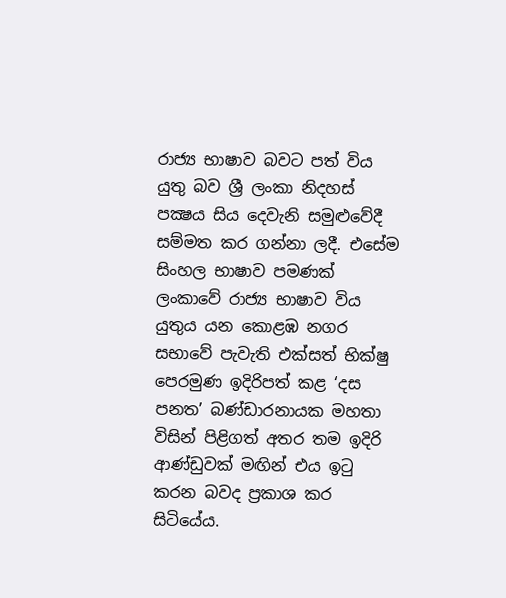රාජ්‍ය භාෂාව බවට පත් විය යුතු බව ශ්‍රී ලංකා නිදහස් පක්‍ෂය සිය දෙවැනි සමුළුවේදී සම්මත කර ගන්නා ලදී. එසේම සිංහල භාෂාව පමණක් ලංකාවේ රාජ්‍ය භාෂාව විය යුතුය යන කොළඹ නගර සභාවේ පැවැති එක්සත් භික්ෂු පෙරමුණ ඉදිරිපත් කළ ‘දස පනත’ බණ්ඩාරනායක මහතා විසින් පිළිගත් අතර තම ඉදිරි ආණ්ඩුවක් මඟින් එය ඉටු කරන බවද ප්‍රකාශ කර සිටියේය.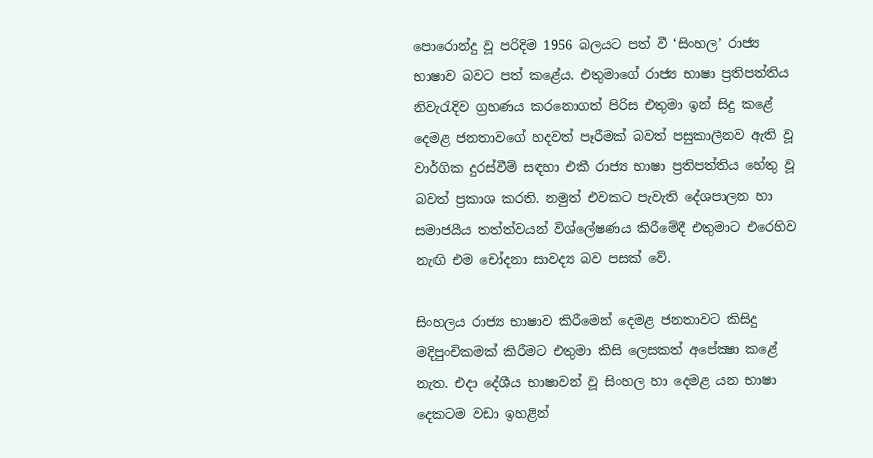පොරොන්දු වූ පරිදිම 1956 බලයට පත් වී ‘සිංහල’ රාජ්‍ය භාෂාව බවට පත් කළේය. එතුමාගේ රාජ්‍ය භාෂා ප්‍රතිපත්තිය නිවැරැදිව ග්‍රහණය කරනොගත් පිරිස එතුමා ඉන් සිදු කළේ දෙමළ ජනතාවගේ හදවත් පෑරීමක් බවත් පසුකාලීනව ඇති වූ වාර්ගික දුරස්වීම් සඳහා එකී රාජ්‍ය භාෂා ප්‍රතිපත්තිය හේතු වූ බවත් ප්‍රකාශ කරති. නමුත් එවකට පැවැති දේශපාලන හා සමාජයීය තත්ත්වයන් විශ්ලේෂණය කිරීමේදී එතුමාට එරෙහිව නැඟි එම චෝදනා සාවද්‍ය බව පසක් වේ.

සිංහලය රාජ්‍ය භාෂාව කිරීමෙන් දෙමළ ජනතාවට කිසිදු මදිපුංචිකමක් කිරීමට එතුමා කිසි ලෙසකත් අපේක්‍ෂා කළේ නැත. එදා දේශීය භාෂාවන් වූ සිංහල හා දෙමළ යන භාෂා දෙකටම වඩා ඉහළින්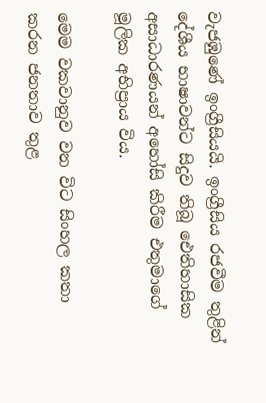වැජඹුණේ ඉංග්‍රීසියයි. ඉංග්‍රීසිය රජවීම තුළින් දේශීය භාෂාවන්ට සිදුව තිබූ ඓතිහාසික අසාධාරණයන් අහෝසි කිරීම එතුමාගේ මූලික අභිප්‍රාය විය.

මෙම වකවානුව වන විට සිංහල කතා කරන ජනතාව තුළ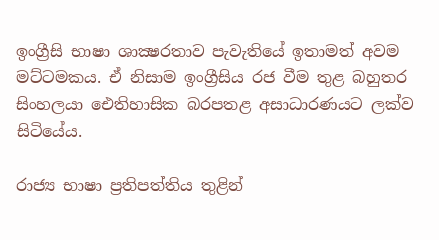ඉංග්‍රීසි භාෂා ශාක්‍ෂරතාව පැවැතියේ ඉතාමත් අවම මට්ටමකය. ඒ නිසාම ඉංග්‍රීසිය රජ වීම තුළ බහුතර සිංහලයා ඓතිහාසික බරපතළ අසාධාරණයට ලක්ව සිටියේය.

රාජ්‍ය භාෂා ප්‍රතිපත්තිය තුළින්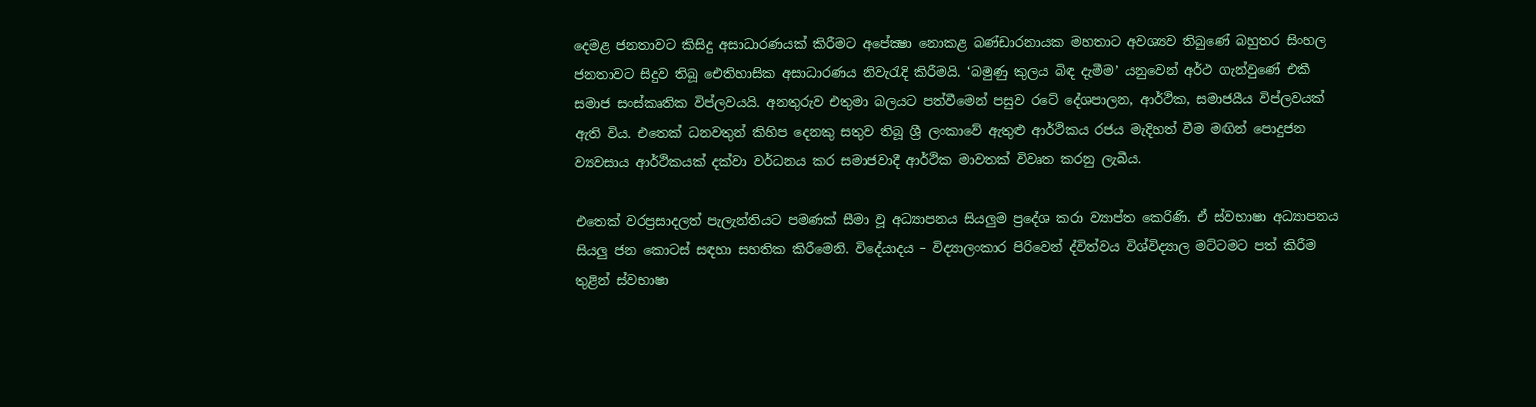දෙමළ ජනතාවට කිසිදු අසාධාරණයක් කිරීමට අපේක්‍ෂා නොකළ බණ්ඩාරනායක මහතාට අවශ්‍යව තිබුණේ බහුතර සිංහල ජනතාවට සිදුව තිබූ ඓතිහාසික අසාධාරණය නිවැරැදි කිරීමයි. ‘බමුණු කුලය බිඳ දැමීම’ යනුවෙන් අර්ථ ගැන්වුණේ එකී සමාජ සංස්කෘතික විප්ලවයයි. අනතුරුව එතුමා බලයට පත්වීමෙන් පසුව රටේ දේශපාලන, ආර්ථික, සමාජයීය විප්ලවයක් ඇති විය. එතෙක් ධනවතුන් කිහිප දෙනකු සතුව තිබූ ශ්‍රී ලංකාවේ ඇතුළු ආර්ථිකය රජය මැදිහත් වීම මඟින් පොදුජන ව්‍යවසාය ආර්ථිකයක් දක්වා වර්ධනය කර සමාජවාදී ආර්ථික මාවතක් විවෘත කරනු ලැබීය.

එතෙක් වරප්‍රසාදලත් පැලැන්තියට පමණක් සීමා වූ අධ්‍යාපනය සියලුම ප්‍රදේශ කරා ව්‍යාප්ත කෙරිණි. ඒ ස්වභාෂා අධ්‍යාපනය සියලු ජන කොටස් සඳහා සහතික කිරීමෙනි. විදේ‍යාදය – විද්‍යාලංකාර පිරිවෙන් ද්විත්වය විශ්විද්‍යාල මට්ටමට පත් කිරීම තුළින් ස්වභාෂා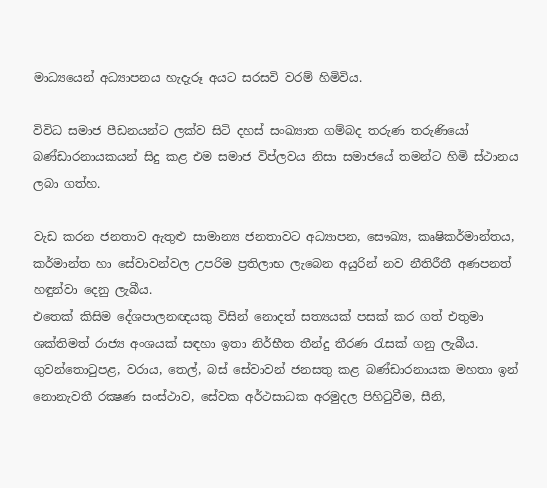මාධ්‍යයෙන් අධ්‍යාපනය හැදැරූ අයට සරසවි වරම් හිමිවිය.

විවිධ සමාජ පීඩනයන්ට ලක්ව සිටි දහස් සංඛ්‍යාත ගම්බද තරුණ තරුණියෝ බණ්ඩාරනායකයන් සිදු කළ එම සමාජ විප්ලවය නිසා සමාජයේ තමන්ට හිමි ස්ථානය ලබා ගත්හ.

වැඩ කරන ජනතාව ඇතුළු සාමාන්‍ය ජනතාවට අධ්‍යාපන, සෞඛ්‍ය, කෘෂිකර්මාන්තය, කර්මාන්ත හා සේවාවන්වල උපරිම ප්‍රතිලාභ ලැබෙන අයුරින් නව නීතිරීතී අණපනත් හඳුන්වා දෙනු ලැබීය.
එතෙක් කිසිම දේශපාලනඥයකු විසින් නොදත් සත්‍යයක් පසක් කර ගත් එතුමා ශක්තිමත් රාජ්‍ය අංශයක් සඳහා ඉතා නිර්භීත තීන්දු තීරණ රැසක් ගනු ලැබීය. ගුවන්තොටුපළ, වරාය, තෙල්, බස් සේවාවන් ජනසතු කළ බණ්ඩාරනායක මහතා ඉන් නොනැවතී රක්‍ෂණ සංස්ථාව, සේවක අර්ථසාධක අරමුදල පිහිටුවීම, සීනි,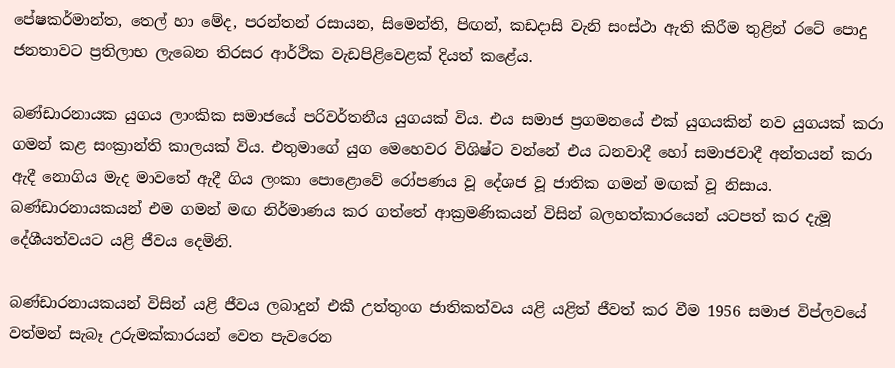පේෂකර්මාන්ත, තෙල් හා මේද, පරන්තන් රසායන, සිමෙන්ති, පිඟන්, කඩදාසි වැනි සංස්ථා ඇති කිරීම තුළින් රටේ පොදු ජනතාවට ප්‍රතිලාභ ලැබෙන තිරසර ආර්ථික වැඩපිළිවෙළක් දියත් කළේය.

බණ්ඩාරනායක යුගය ලාංකික සමාජයේ පරිවර්තනීය යුගයක් විය. එය සමාජ ප්‍රගමනයේ එක් යුගයකින් නව යුගයක් කරා ගමන් කළ සංක්‍රාන්ති කාලයක් විය. එතුමාගේ යුග මෙහෙවර විශිෂ්ට වන්නේ එය ධනවාදී හෝ සමාජවාදී අන්තයන් කරා ඇදී නොගිය මැද මාවතේ ඇදී ගිය ලංකා පොළොවේ රෝපණය වූ දේශජ වූ ජාතික ගමන් මඟක් වූ නිසාය. බණ්ඩාරනායකයන් එම ගමන් මඟ නිර්මාණය කර ගත්තේ ආක්‍රමණිකයන් විසින් බලහත්කාරයෙන් යටපත් කර දැමූ දේශීයත්වයට යළි ජීවය දෙමිනි.

බණ්ඩාරනායකයන් විසින් යළි ජීවය ලබාදුන් එකී උත්තුංග ජාතිකත්වය යළි යළිත් ජීවත් කර වීම 1956 සමාජ විප්ලවයේ වත්මන් සැබෑ උරුමක්කාරයන් වෙත පැවරෙන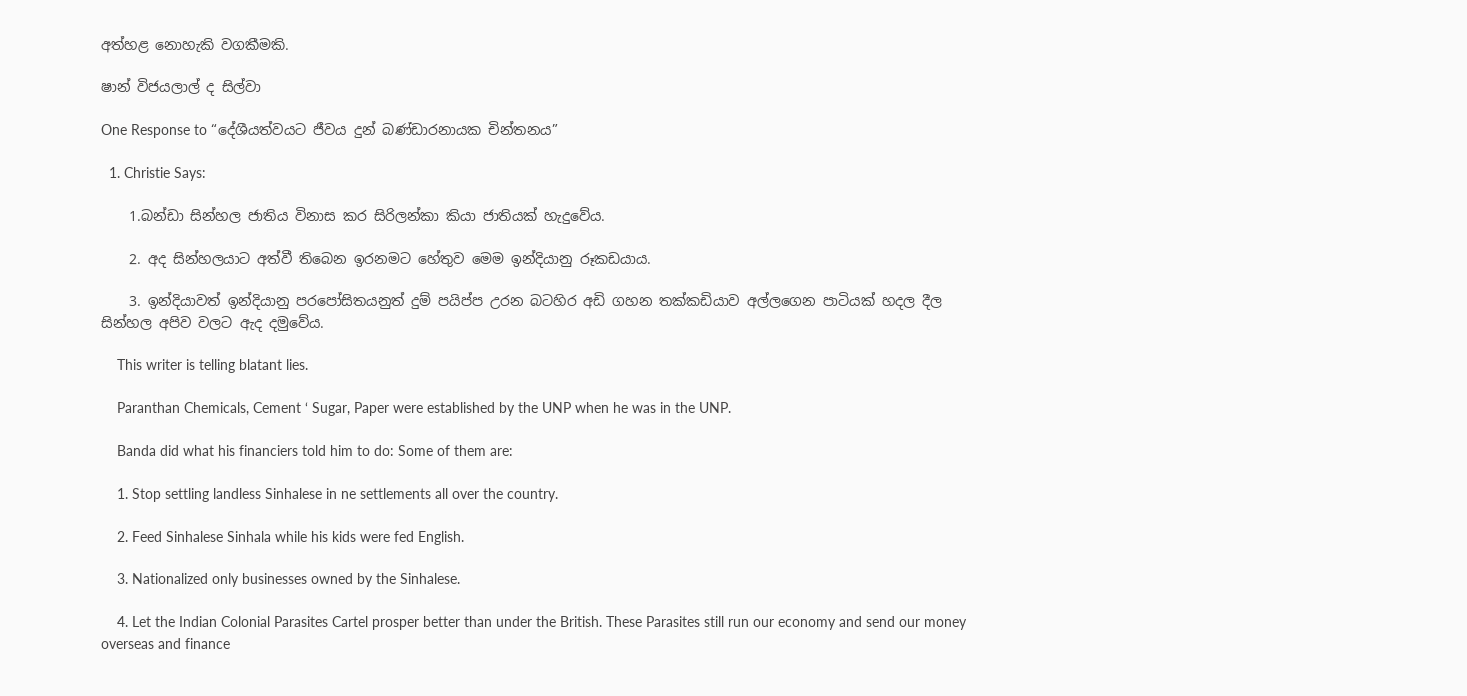අත්හළ නොහැකි වගකීමකි.

ෂාන් විජයලාල් ද සිල්වා

One Response to “දේශීයත්වයට ජීවය දුන් බණ්ඩාරනායක චින්තනය”

  1. Christie Says:

    1.බන්ඩා සින්හල ජාතිය විනාස කර සිරිලන්කා කියා ජාතියක් හැදුවේය.

    2. අද සින්හලයාට අත්වී තිබෙන ඉරනමට හේතුව මෙම ඉන්දියානු රූකඩයාය.

    3. ඉන්දියාවත් ඉන්දියානු පරපෝසිතයනුත් දුම් පයිප්ප උරන බටහිර අඩි ගහන තක්කඩියාව අල්ලගෙන පාටියක් හදල දීල සින්හල අපිව වලට ඇද දමුවේය.

    This writer is telling blatant lies.

    Paranthan Chemicals, Cement ‘ Sugar, Paper were established by the UNP when he was in the UNP.

    Banda did what his financiers told him to do: Some of them are:

    1. Stop settling landless Sinhalese in ne settlements all over the country.

    2. Feed Sinhalese Sinhala while his kids were fed English.

    3. Nationalized only businesses owned by the Sinhalese.

    4. Let the Indian Colonial Parasites Cartel prosper better than under the British. These Parasites still run our economy and send our money overseas and finance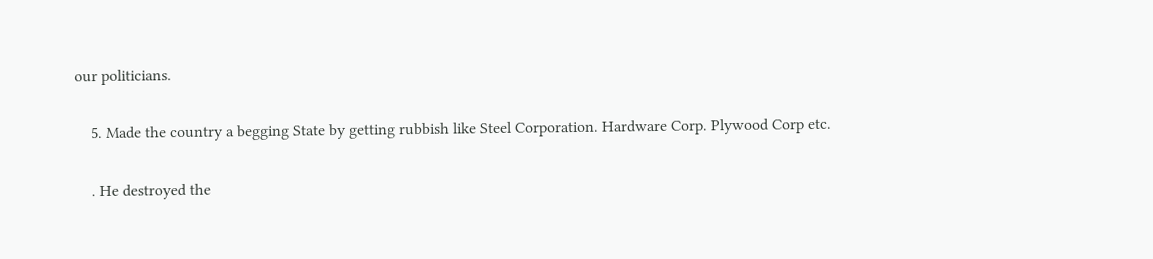our politicians.

    5. Made the country a begging State by getting rubbish like Steel Corporation. Hardware Corp. Plywood Corp etc.

    . He destroyed the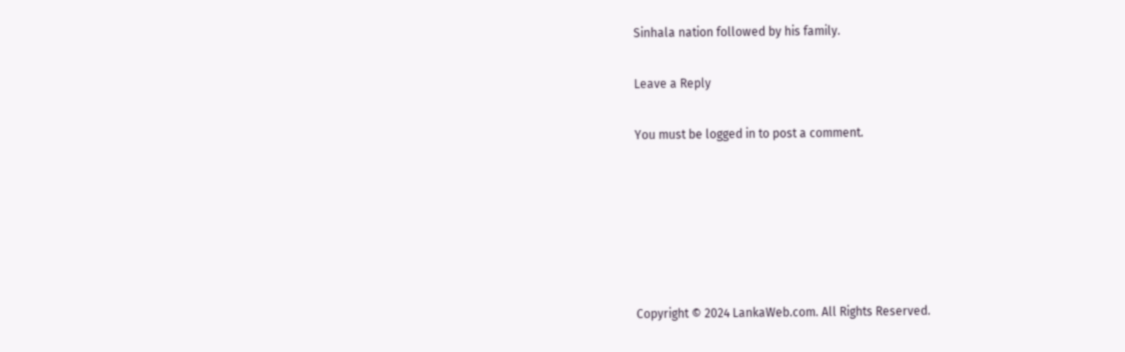Sinhala nation followed by his family.

Leave a Reply

You must be logged in to post a comment.






Copyright © 2024 LankaWeb.com. All Rights Reserved.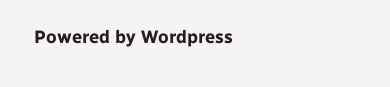Powered by Wordpress